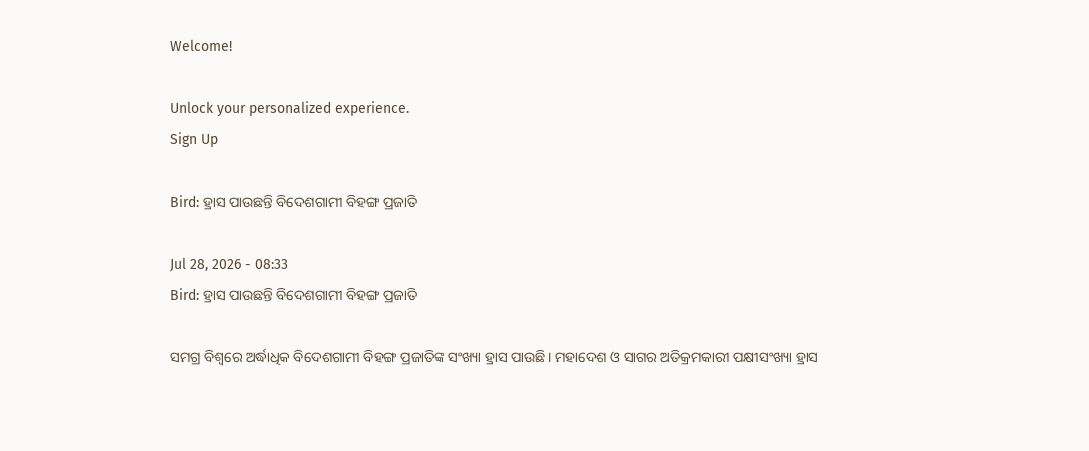Welcome!

Unlock your personalized experience.
Sign Up

Bird: ହ୍ରାସ ପାଉଛନ୍ତି ବିଦେଶଗାମୀ ବିହଙ୍ଗ ପ୍ରଜାତି

Jul 28, 2026 - 08:33
Bird: ହ୍ରାସ ପାଉଛନ୍ତି ବିଦେଶଗାମୀ ବିହଙ୍ଗ ପ୍ରଜାତି

ସମଗ୍ର ବିଶ୍ବରେ ଅର୍ଦ୍ଧାଧିକ ବିଦେଶଗାମୀ ବିହଙ୍ଗ ପ୍ରଜାତିଙ୍କ ସଂଖ୍ୟା ହ୍ରାସ ପାଉଛି। ମହାଦେଶ ଓ ସାଗର ଅତିକ୍ରମକାରୀ ପକ୍ଷୀସଂଖ୍ୟା ହ୍ରାସ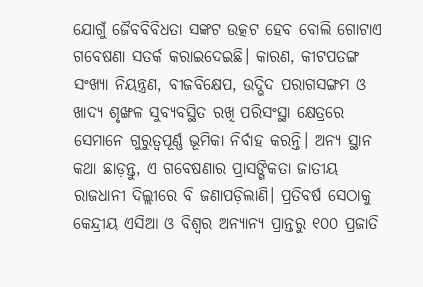ଯୋଗୁଁ ଜୈବବିବିଧତା ସଙ୍କଟ ଉତ୍କଟ ହେବ ବୋଲି ଗୋଟାଏ ଗବେଷଣା ସତର୍କ କରାଇଦେଇଛି। କାରଣ, କୀଟପତଙ୍ଗ ସଂଖ୍ୟା ନିୟନ୍ତ୍ରଣ, ବୀଜବିକ୍ଷେପ, ଉଦ୍ଭିଦ ପରାଗସଙ୍ଗମ ଓ ଖାଦ୍ୟ ଶୃଙ୍ଖଳ ସୁବ୍ୟବସ୍ଥିତ ରଖି ପରିସଂସ୍ଥା କ୍ଷେତ୍ରରେ ସେମାନେ ଗୁରୁତ୍ବପୂର୍ଣ୍ଣ ଭୂମିକା ନିର୍ବାହ କରନ୍ତି। ଅନ୍ୟ ସ୍ଥାନ କଥା ଛାଡ଼ନ୍ତୁ, ଏ ଗବେଷଣାର ପ୍ରାସଙ୍ଗିକତା ଜାତୀୟ ରାଜଧାନୀ ଦିଲ୍ଲୀରେ ବି ଜଣାପଡ଼ିଲାଣି। ପ୍ରତିବର୍ଷ ସେଠାକୁ କେନ୍ଦ୍ରୀୟ ଏସିଆ ଓ ବିଶ୍ବର ଅନ୍ୟାନ୍ୟ ପ୍ରାନ୍ତରୁ ୧୦୦ ପ୍ରଜାତି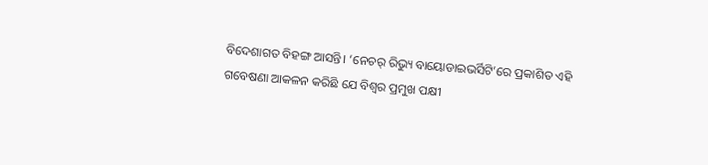ବିଦେଶାଗତ ବିହଙ୍ଗ ଆସନ୍ତି। ‘ନେଚର୍‌ ରିଭ୍ୟୁ ବାୟୋଡାଇଭର୍ସିଟି’ରେ ପ୍ରକାଶିତ ଏହି ଗବେଷଣା ଆକଳନ କରିଛି ଯେ ବିଶ୍ବର ପ୍ରମୁଖ ପକ୍ଷୀ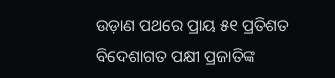ଉଡ଼ାଣ ପଥରେ ପ୍ରାୟ ୫୧ ପ୍ରତିଶତ ବିଦେଶାଗତ ପକ୍ଷୀ ପ୍ରଜାତିଙ୍କ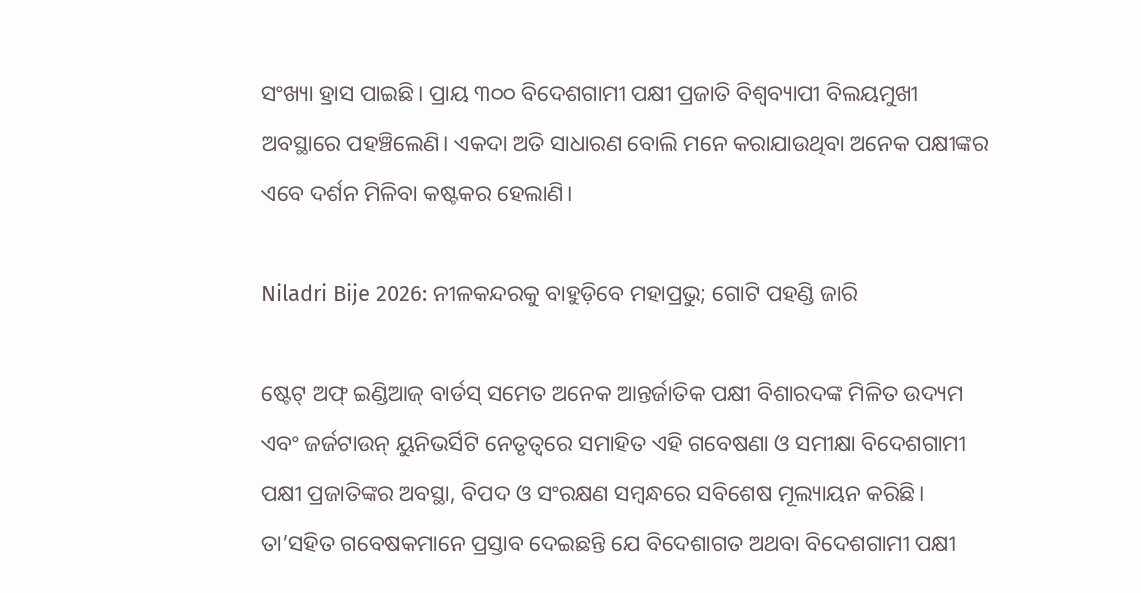ସଂଖ୍ୟା ହ୍ରାସ ପାଇଛି। ପ୍ରାୟ ୩୦୦ ବିଦେଶଗାମୀ ପକ୍ଷୀ ପ୍ରଜାତି ବିଶ୍ବବ୍ୟାପୀ ବିଲୟମୁଖୀ ଅବସ୍ଥାରେ ପହଞ୍ଚିଲେଣି। ଏକଦା ଅତି ସାଧାରଣ ବୋଲି ମନେ କରାଯାଉଥିବା ଅନେକ ପକ୍ଷୀଙ୍କର ଏବେ ଦର୍ଶନ ମିଳିବା କଷ୍ଟକର ହେଲାଣି।

Niladri Bije 2026: ନୀଳକନ୍ଦରକୁ ବାହୁଡ଼ିବେ ମହାପ୍ରଭୁ; ଗୋଟି ପହଣ୍ଡି ଜାରି

ଷ୍ଟେଟ୍‌ ଅଫ୍‌ ଇଣ୍ଡିଆଜ୍‌ ବାର୍ଡସ୍‌ ସମେତ ଅନେକ ଆନ୍ତର୍ଜାତିକ ପକ୍ଷୀ ବିଶାରଦଙ୍କ ମିଳିତ ଉଦ୍ୟମ ଏବଂ ଜର୍ଜଟାଉନ୍‌ ୟୁନିଭର୍ସିଟି ନେତୃତ୍ବରେ ସମାହିତ ଏହି ଗବେଷଣା ଓ ସମୀକ୍ଷା ବିଦେଶଗାମୀ ପକ୍ଷୀ ପ୍ରଜାତିଙ୍କର ଅବସ୍ଥା, ବିପଦ ଓ ସଂରକ୍ଷଣ ସମ୍ବନ୍ଧରେ ସବିଶେଷ ମୂଲ୍ୟାୟନ କରିଛି। ତା’ସହିତ ଗବେଷକମାନେ ପ୍ରସ୍ତାବ ଦେଇଛନ୍ତି ଯେ ବିଦେଶାଗତ ଅଥବା ବିଦେଶଗାମୀ ପକ୍ଷୀ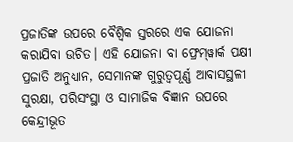ପ୍ରଜାତିଙ୍କ ଉପରେ ବୈଶ୍ବିକ ସ୍ତରରେ ଏକ ଯୋଜନା କରାଯିବା ଉଚିତ। ଏହି ଯୋଜନା ବା ଫ୍ରେମ୍‌ୱାର୍କ ପକ୍ଷୀ ପ୍ରଜାତି ଅନୁଧ୍ୟାନ, ସେମାନଙ୍କ ଗୁରୁତ୍ବପୂର୍ଣ୍ଣ ଆବାସସ୍ଥଳୀ ସୁରକ୍ଷା, ପରିସଂସ୍ଥା ଓ ସାମାଜିକ ବିଜ୍ଞାନ ଉପରେ କେନ୍ଦ୍ରୀଭୂତ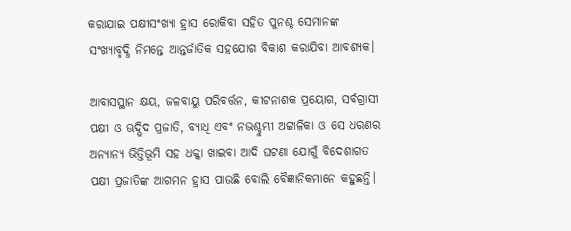କରାଯାଇ ପକ୍ଷୀସଂଖ୍ୟା ହ୍ରାସ ରୋକିବା ସହିତ ପୁନଶ୍ଚ ସେମାନଙ୍କ ସଂଖ୍ୟାବୃଦ୍ଧି ନିମନ୍ତେ ଆନ୍ତର୍ଜାତିକ ସହଯୋଗ ବିକାଶ କରାଯିବା ଆବଶ୍ୟକ।

ଆବାସସ୍ଥାନ କ୍ଷୟ, ଜଳବାୟୁ ପରିବର୍ତ୍ତନ, କୀଟନାଶକ ପ୍ରୟୋଗ, ସର୍ବଗ୍ରାସୀ ପକ୍ଷୀ ଓ ଊଦ୍ଭିଦ ପ୍ରଜାତି, ବ୍ୟାଧି ଏବଂ ନଭଶ୍ଚୁମ୍ଭୀ ଅଟ୍ଟାଳିକା ଓ ସେ ଧରଣର ଅନ୍ୟାନ୍ୟ ଭିତ୍ତିଭୂମି ସହ ଧକ୍କା ଖାଇବା ଆଦି ଘଟଣା ଯୋଗୁଁ ବିଦେଶାଗତ ପକ୍ଷୀ ପ୍ରଜାତିଙ୍କ ଆଗମନ ହ୍ରାସ ପାଉଛି ବୋଲି ବୈଜ୍ଞାନିକମାନେ କହୁଛନ୍ତି।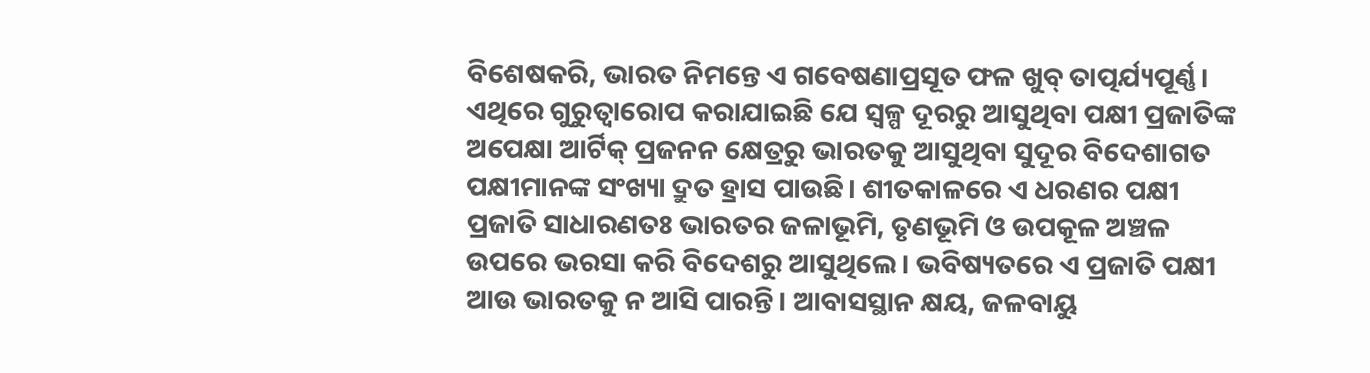ବିଶେଷକରି, ଭାରତ ନିମନ୍ତେ ଏ ଗବେଷଣାପ୍ରସୂତ ଫଳ ଖୁବ୍‌ ତାତ୍ପର୍ଯ୍ୟପୂର୍ଣ୍ଣ। ଏଥିରେ ଗୁରୁତ୍ବାରୋପ କରାଯାଇଛି ଯେ ସ୍ବଳ୍ପ ଦୂରରୁ ଆସୁଥିବା ପକ୍ଷୀ ପ୍ରଜାତିଙ୍କ ଅପେକ୍ଷା ଆର୍ଟିକ୍‌ ପ୍ରଜନନ‌ କ୍ଷେତ୍ରରୁ ଭାରତକୁ ଆସୁଥିବା ସୁଦୂର ବିଦେଶାଗତ ପକ୍ଷୀମାନଙ୍କ ସଂଖ୍ୟା ଦ୍ରୁତ ହ୍ରାସ ପାଉଛି। ଶୀତକାଳରେ ଏ ଧରଣର ପକ୍ଷୀ ପ୍ରଜାତି ସାଧାରଣତଃ ଭାରତର ଜଳାଭୂମି, ତୃଣଭୂମି ଓ ଉପକୂଳ ଅଞ୍ଚଳ ଉପରେ ଭରସା କରି ବିଦେଶରୁ ଆସୁଥିଲେ। ଭବିଷ୍ୟତରେ ଏ ପ୍ରଜାତି ପକ୍ଷୀ ଆଉ ଭାରତକୁ ନ ଆସି ପାରନ୍ତି। ଆବାସସ୍ଥାନ କ୍ଷୟ, ଜଳବାୟୁ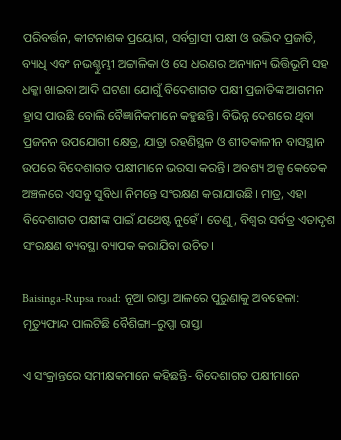ପରିବର୍ତ୍ତନ, କୀଟନାଶକ ପ୍ରୟୋଗ, ସର୍ବଗ୍ରାସୀ ପକ୍ଷୀ ଓ ଉଦ୍ଭିଦ ପ୍ରଜାତି, ବ୍ୟାଧି ଏବଂ ନଭଶ୍ଚୁମ୍ଭୀ ଅଟ୍ଟାଳିକା ଓ ସେ ଧରଣର ଅନ୍ୟାନ୍ୟ ଭିତ୍ତିଭୂମି ସହ ଧକ୍କା ଖାଇବା ଆଦି ଘଟଣା ଯୋଗୁଁ ବିଦେଶାଗତ ପକ୍ଷୀ ପ୍ରଜାତିଙ୍କ ଆଗମନ ହ୍ରାସ ପାଉଛି ବୋଲି ବୈଜ୍ଞାନିକମାନେ କହୁଛନ୍ତି। ବିଭିନ୍ନ ଦେଶରେ ଥିବା ପ୍ରଜନନ ଉପଯୋଗୀ କ୍ଷେତ୍ର, ଯାତ୍ରା ରହଣିସ୍ଥଳ ଓ ଶୀତକାଳୀନ ବାସସ୍ଥାନ ଉପରେ ବିଦେଶାଗତ ପକ୍ଷୀମାନେ ଭରସା କରନ୍ତି। ଅବଶ୍ୟ ଅଳ୍ପ କେତେକ ଅଞ୍ଚଳରେ ଏସବୁ ସୁବିଧା ନିମନ୍ତେ ସଂରକ୍ଷଣ କରାଯାଉଛି। ମାତ୍ର, ଏହା ବିଦେଶାଗତ ପକ୍ଷୀଙ୍କ ପାଇଁ ଯଥେଷ୍ଟ ନୁହେଁ। ତେଣୁ, ବିଶ୍ବର ସର୍ବତ୍ର ଏତାଦୃଶ ସଂରକ୍ଷଣ ବ୍ୟବସ୍ଥା ବ୍ୟାପକ କରାଯିବା ଉଚିତ।

Baisinga-Rupsa road: ନୂଆ ରାସ୍ତା ଆଳରେ ପୁରୁଣାକୁ ଅବହେଳା: ମୃତ୍ୟୁଫାନ୍ଦ ପାଲଟିଛି ବୈଶିଙ୍ଗା–ରୁପ୍ସା ରାସ୍ତା

ଏ ସଂକ୍ରାନ୍ତରେ ସମୀକ୍ଷକମାନେ କହିଛନ୍ତି- ବିଦେଶାଗତ ପକ୍ଷୀମାନେ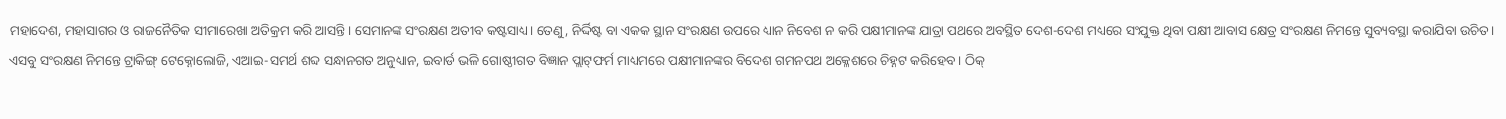ମହାଦେଶ, ମହାସାଗର ଓ ରାଜନୈତିକ ସୀମାରେଖା ଅତିକ୍ରମ କରି ଆସନ୍ତି। ସେମାନଙ୍କ ସଂରକ୍ଷଣ ଅତୀବ କଷ୍ଟସାଧ୍ୟ। ତେଣୁ, ନିର୍ଦ୍ଦିଷ୍ଟ ବା ଏକକ ସ୍ଥାନ ସଂରକ୍ଷଣ ଉପରେ ଧ୍ୟାନ ନିବେଶ ନ କରି ପକ୍ଷୀମାନଙ୍କ ଯାତ୍ରା ପଥରେ ଅବସ୍ଥିତ ଦେଶ-ଦେଶ ମଧ୍ୟରେ ସଂଯୁକ୍ତ ଥିବା ପକ୍ଷୀ ଆବାସ କ୍ଷେତ୍ର ସଂରକ୍ଷଣ ନିମନ୍ତେ ସୁବ୍ୟବସ୍ଥା କରାଯିବା ଉଚିତ। ଏସବୁ ସଂରକ୍ଷଣ ନିମନ୍ତେ ଟ୍ରାକିଙ୍ଗ୍‌ ଟେକ୍ନୋଲୋଜି, ଏଆଇ-ସମର୍ଥ ଶବ୍ଦ ସନ୍ଧାନଗତ ଅନୁଧ୍ୟାନ, ଇବାର୍ଡ ଭଳି ଗୋଷ୍ଠୀଗତ ବିଜ୍ଞାନ ପ୍ଲାଟ୍‌ଫର୍ମ ମାଧ୍ୟମରେ ପକ୍ଷୀମାନଙ୍କର ବିଦେଶ ଗମନପଥ ଅକ୍ଳେଶରେ ଚିହ୍ନଟ କରିହେବ। ଠିକ୍‌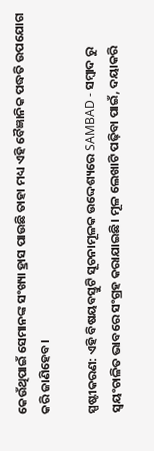କେଉଁଥିପାଇଁ ସେମାନଙ୍କ ସଂଖ୍ୟା ହ୍ରାସ ପାଉଛି ତାହା ମଧ୍ୟ ଏହି ବୈଜ୍ଞାନିକ ପଦ୍ଧତି ଉପଯୋଗ କରି ଜାଣିହେବ।

ସ୍ପଷ୍ଟୀକରଣ: ଏହି ବିଷୟବସ୍ତୁଟି ସୂଚନାମୂଳକ ଉଦ୍ଦେଶ୍ୟରେ SAMBAD - ସମ୍ବାଦ ରୁ ସ୍ୱୟଂଚାଳିତ ଭାବରେ ସଂଗ୍ରହ କରାଯାଇଛି। ମୂଳ ଲେଖାଟି ପଢ଼ିବା ପାଇଁ, ଦୟାକରି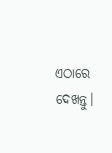ଏଠାରେ ଦେଖନ୍ତୁ।